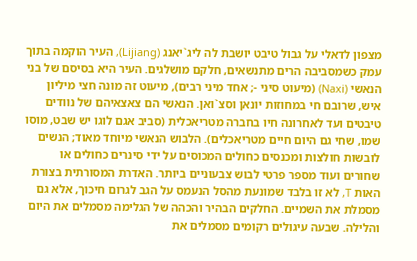מצפון לדאלי על גבול טיבט יושבת לה ליג`יאנג (Lijiang), העיר הוקמה בתוך עמק כשמסביבה הרים מתנשאים, חלקם מושלגים. העיר היא בסיסם של בני הנאשי (Naxi) (מיעוט סיני -; אחד מיני רבים), מיעוט זה מונה חצי מיליון איש, שרובם חי במחוזות יונאן וסצ`ואן. הנאשי הם צאצאיהם של נוודים טיבטים ועד לאחרונה חיו בחברה מטריאכלית (סביב אגם לוגו יש שבט, מוסו שמו, שחי גם היום חיים מטריאכלים). הלבוש הנאשי מיוחד מאוד; הנשים לובשות חולצות ומכנסים כחולים המכוסים על ידי סינרים כחולים או שחורים ועוד מספר פרטי לבוש צבעוניים ביותר. האדרת המסורתית בצורת האות T, לא זו בלבד שמונעת מהסל הנעמס על הגב לגרום חיכוך, אלא גם מסמלת את השמיים. החלקים הבהיר והכהה של הגלימה מסמלים את היום והלילה. שבעה עיגולים רקומים מסמלים את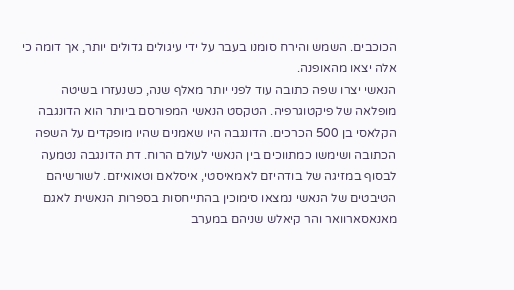הכוכבים. השמש והירח סומנו בעבר על ידי עיגולים גדולים יותר, אך דומה כי אלה יצאו מהאופנה.
הנאשי יצרו שפה כתובה עוד לפני יותר מאלף שנה, כשנעזרו בשיטה מופלאה של פיקטוגרפיה. הטקסט הנאשי המפורסם ביותר הוא הדונגבה הקלאסי בן 500 הכרכים. הדונגבה היו שאמנים שהיו מופקדים על השפה הכתובה ושימשו כמתווכים בין הנאשי לעולם הרוח. דת הדונגבה נטמעה לבסוף במזיגה של בודהיזם לאמאיסטי, איסלאם וטאואיזם. לשורשיהם הטיבטים של הנאשי נמצאו סימוכין בהתייחסות בספרות הנאשית לאגם מאנאסארוואר והר קיאלש שניהם במערב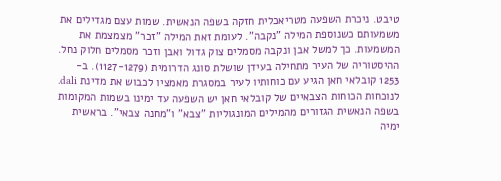טיבט. ניכרת השפעה מטריאכלית חזקה בשפה הנאשית. שמות עצם מגדילים את משמעותם כשנוספת המילה "נקבה". לעומת זאת המילה "זכר" מצמצמת את המשמעות. כך למשל אבן ונקבה מסמלים צוק גדול ואבן וזכר מסמלים חלוק נחל.
ההיסטוריה של העיר מתחילה בעידן שושלת סונג הדרומית (1127-1279). ב- 1253 קובלאי חאן הגיע עם כוחותיו לעיר במסגרת מאמציו לכבוש את מדינת dali. לנוכחות הכוחות הצבאיים של קובלאי חאן יש השפעה עד ימינו בשמות המקומות בשפה הנאשית הגזורים מהמילים המונגוליות "צבא" ו"מחנה צבאי". בראשית ימיה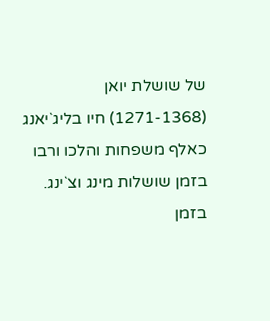של שושלת יואן (1271-1368) חיו בליג`יאנג כאלף משפחות והלכו ורבו בזמן שושלות מינג וצ`ינג. בזמן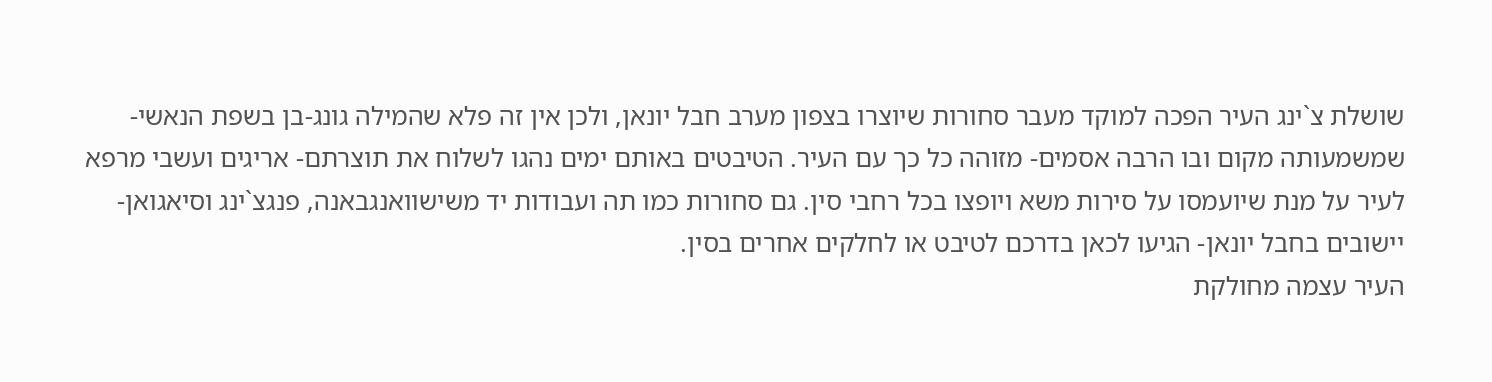שושלת צ`ינג העיר הפכה למוקד מעבר סחורות שיוצרו בצפון מערב חבל יונאן, ולכן אין זה פלא שהמילה גונג-בן בשפת הנאשי- שמשמעותה מקום ובו הרבה אסמים- מזוהה כל כך עם העיר. הטיבטים באותם ימים נהגו לשלוח את תוצרתם- אריגים ועשבי מרפא לעיר על מנת שיועמסו על סירות משא ויופצו בכל רחבי סין. גם סחורות כמו תה ועבודות יד משישוואנגבאנה, פנגצ`ינג וסיאגואן- יישובים בחבל יונאן- הגיעו לכאן בדרכם לטיבט או לחלקים אחרים בסין.
העיר עצמה מחולקת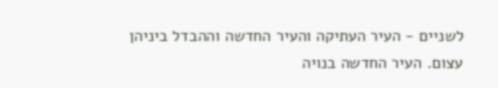לשניים - העיר העתיקה והעיר החדשה וההבדל ביניהן עצום. העיר החדשה בנויה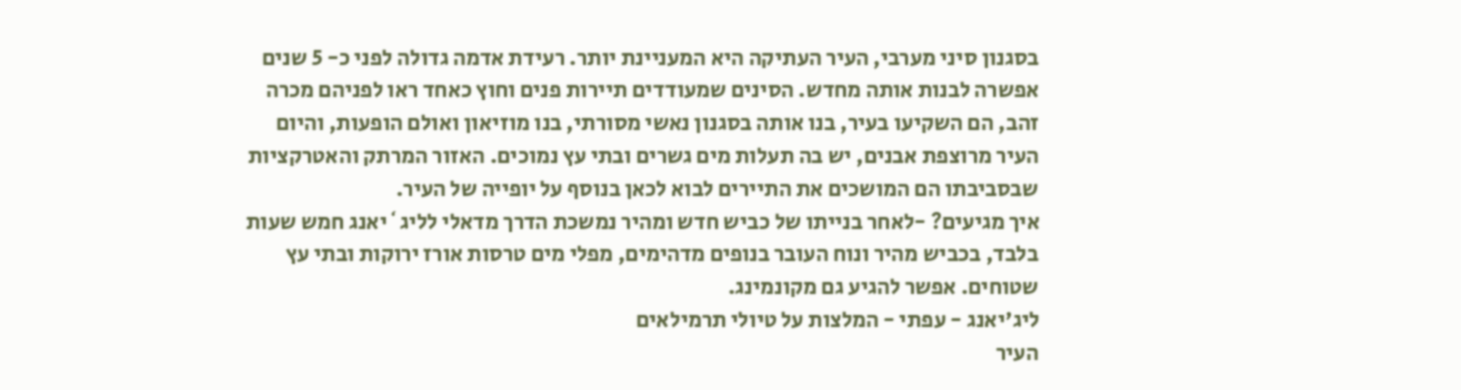בסגנון סיני מערבי, העיר העתיקה היא המעניינת יותר. רעידת אדמה גדולה לפני כ- 5 שנים אפשרה לבנות אותה מחדש. הסינים שמעודדים תיירות פנים וחוץ כאחד ראו לפניהם מכרה זהב, הם השקיעו בעיר, בנו אותה בסגנון נאשי מסורתי, בנו מוזיאון ואולם הופעות, והיום העיר מרוצפת אבנים, יש בה תעלות מים גשרים ובתי עץ נמוכים. האזור המרתק והאטרקציות שבסביבתו הם המושכים את התיירים לבוא לכאן בנוסף על יופייה של העיר.
איך מגיעים? -לאחר בנייתו של כביש חדש ומהיר נמשכת הדרך מדאלי לליג`יאנג חמש שעות בלבד, בכביש מהיר ונוח העובר בנופים מדהימים, מפלי מים טרסות אורז ירוקות ובתי עץ שטוחים. אפשר להגיע גם מקונמינג.
ליג'יאנג - עפתי - המלצות על טיולי תרמילאים
העיר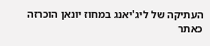העתיקה של ליג'יאנג במחוז יונאן הוכרזה כאתר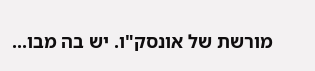מורשת של אונסק"ו. יש בה מבו...